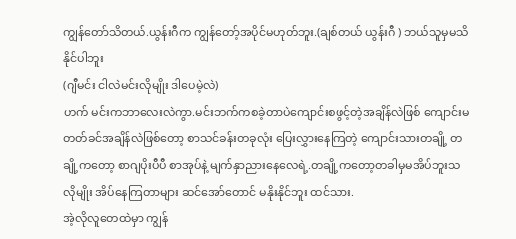ကျွန်တော်သိတယ်.ယွန်းဂီက ကျွန်တော့်အပိုင်မဟုတ်ဘူး.(ချစ်တယ် ယွန်းဂီ ) ဘယ်သူမှမသိနိုင်ပါဘူး
(ဂျီမင်း ငါလဲမင်းလိုမျိုး ဒါပေမဲ့လဲ)
ဟက် မင်းကဘာလေးလဲကွာ.မင်းဘက်ကစခဲ့တာပဲကျောင်းစဖွင့်တဲ့အချိန်လဲဖြစ် ကျောင်းမတတ်ခင်အချိန်လဲဖြစ်တော့ စာသင်ခန်းတခုလုံး ပြေးလွှားနေကြတဲ့ ကျောင်းသားတချို့ တချို့ကတော့ စာဂျပိုးပီပီ စာအုပ်နဲ့ မျက်နှာညားနေလေရဲ့.တချို့ကတော့တခါမှမအိပ်ဘူးသလိုမျိုး အိပ်နေကြတာများ ဆင်အော်တောင် မနိုးနိုင်ဘူး ထင်သား.
အဲ့လိုလူတေထဲမှာ ကျွန်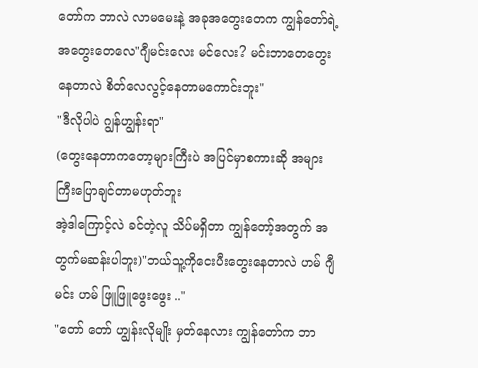တော်က ဘာလဲ လာမမေးနဲ့ အခုအတွေးတေက ကျွန်တော်ရဲ့အတွေးတေလေ"ဂျီမင်းလေး မင်လေး? မင်းဘာတေတွေးနေတာလဲ စိတ်လေလွင့်နေတာမကောင်းဘူး"
"ဒီလိုပါပဲ ဂျွန်ဟျွန်းရာ"
(တွေးနေတာကတော့များကြီးပဲ အပြင်မှာစကားဆို အများကြီးပြောချင်တာမဟုတ်ဘူး
အဲ့ဒါကြောင့်လဲ ခင်တဲ့လူ သိပ်မရှိတာ ကျွန်တော့်အတွက် အတွက်မဆန်းပါဘူး)"ဘယ်သူ့ကိုငေးပီးတွေးနေတာလဲ ဟမ် ဂျီမင်း ဟမ် ဖြူဖြူဖွေးဖွေး .."
"တော် တော် ဟျွန်းလိုမျိုး မှတ်နေလား ကျွန်တော်က ဘာ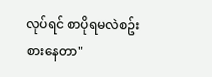လုပ်ရင် စာပိုရမလဲစဥ်းစားနေတာ"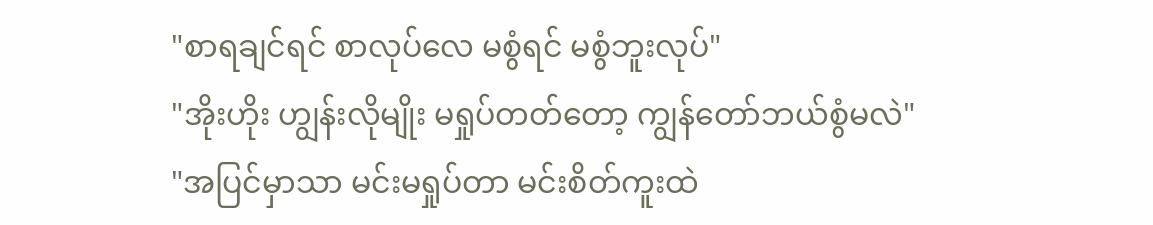"စာရချင်ရင် စာလုပ်လေ မစွံရင် မစွံဘူးလုပ်"
"အိုးဟိုး ဟျွန်းလိုမျိုး မရှုပ်တတ်တော့ ကျွန်တော်ဘယ်စွံမလဲ"
"အပြင်မှာသာ မင်းမရှုပ်တာ မင်းစိတ်ကူးထဲ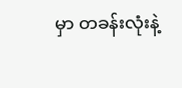မှာ တခန်းလုံးနဲ့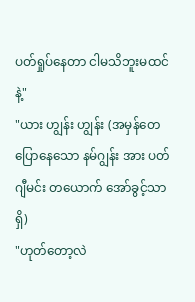ပတ်ရှုပ်နေတာ ငါမသိဘူးမထင်နဲ့"
"ယား ဟျွန်း ဟျွန်း (အမှန်တေပြောနေသော နမ်ဂျွန်း အား ပတ်ဂျီမင်း တယောက် အော်ခွင့်သာရှိ)
"ဟုတ်တော့လဲ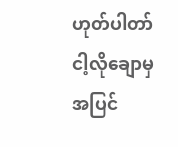ဟုတ်ပါတာ် ငါ့လိုချောမှ အပြင်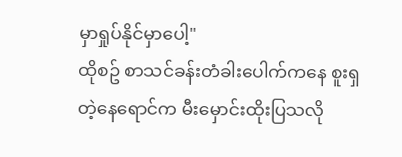မှာရှုပ်နိုင်မှာပေါ့"
ထိုစဥ် စာသင်ခန်းတံခါးပေါက်ကနေ စူးရှတဲ့နေရောင်က မီးမှောင်းထိုးပြသလို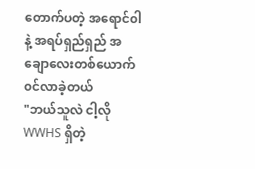တောက်ပတဲ့ အရောင်၀ါနဲ့ အရပ်ရှည်ရှည် အချောလေးတစ်ယောက် ၀င်လာခဲ့တယ်
"ဘယ်သူလဲ ငါ့လို WWHS ရှိတဲ့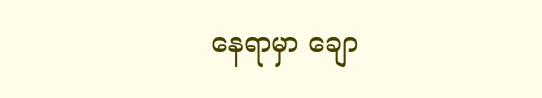နေရာမှာ ချော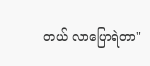တယ် လာပြောရဲတာ"